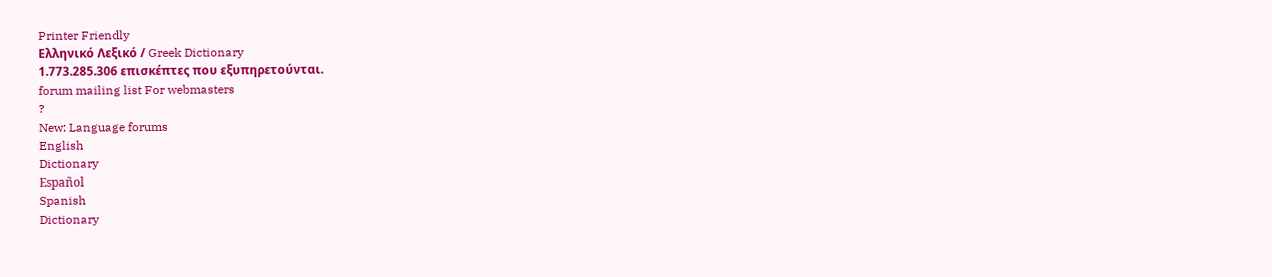Printer Friendly
Ελληνικό Λεξικό / Greek Dictionary
1.773.285.306 επισκέπτες που εξυπηρετούνται.
forum mailing list For webmasters
?
New: Language forums
English
Dictionary
Español
Spanish
Dictionary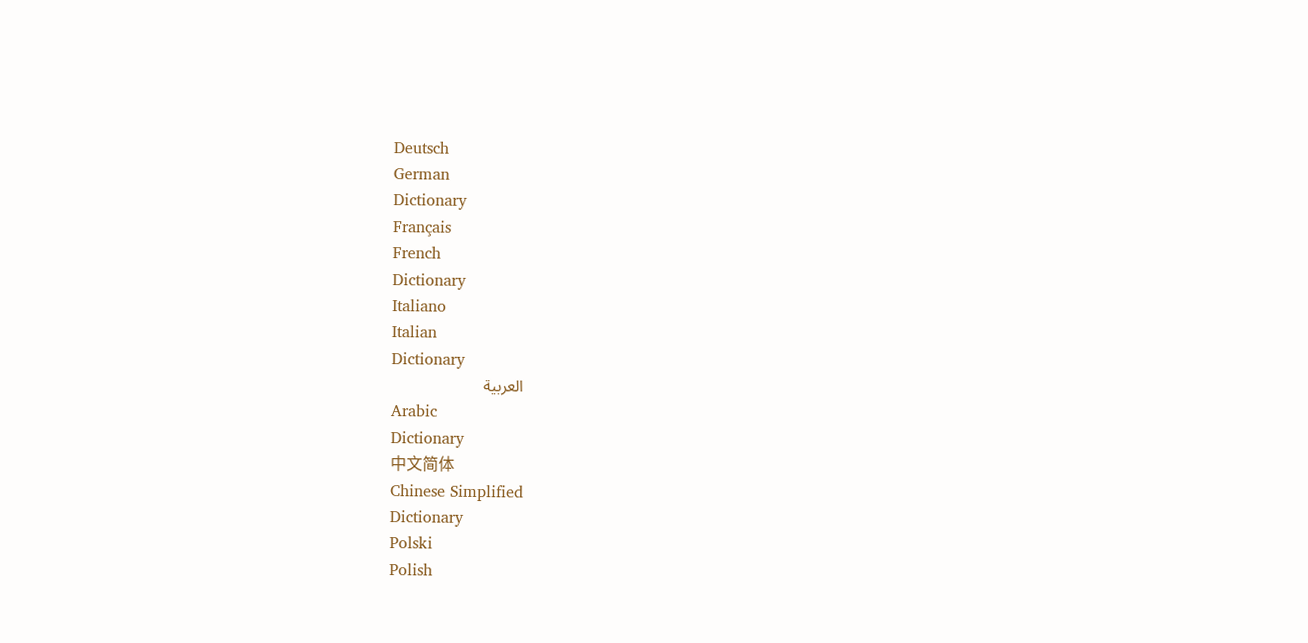Deutsch
German
Dictionary
Français
French
Dictionary
Italiano
Italian
Dictionary
العربية
Arabic
Dictionary
中文简体
Chinese Simplified
Dictionary
Polski
Polish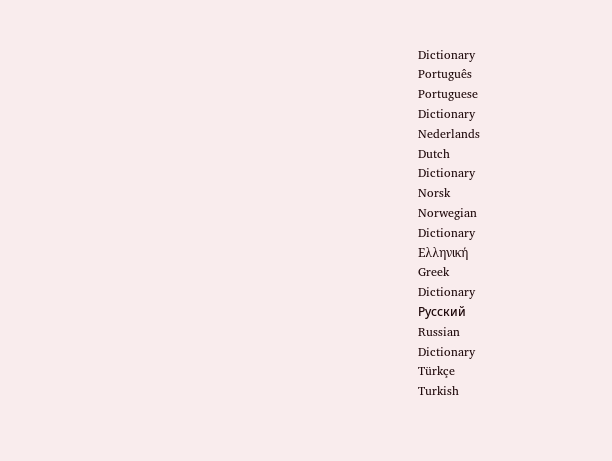Dictionary
Português
Portuguese
Dictionary
Nederlands
Dutch
Dictionary
Norsk
Norwegian
Dictionary
Ελληνική
Greek
Dictionary
Русский
Russian
Dictionary
Türkçe
Turkish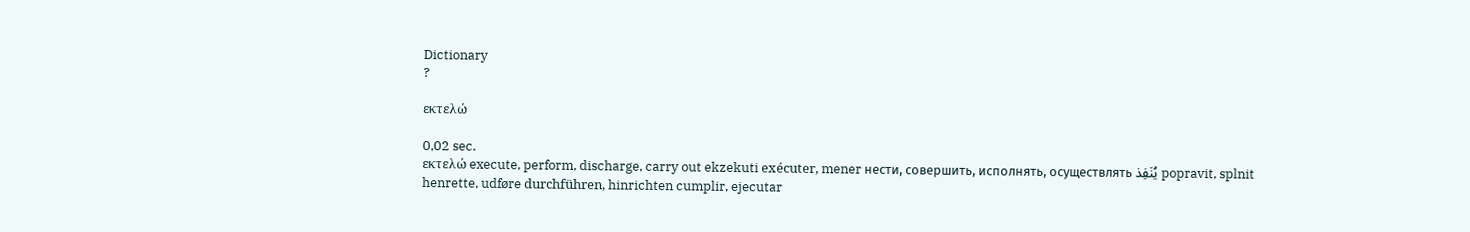Dictionary
?

εκτελώ

0,02 sec.
εκτελώ execute, perform, discharge, carry out ekzekuti exécuter, mener нести, совершить, исполнять, осуществлять يُنَفِذ popravit, splnit henrette, udføre durchführen, hinrichten cumplir, ejecutar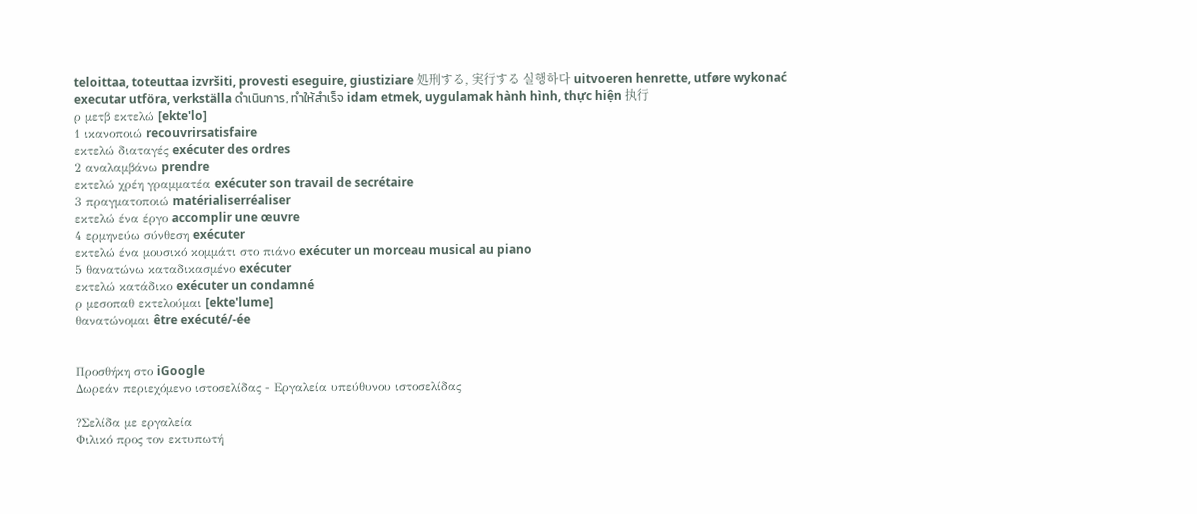teloittaa, toteuttaa izvršiti, provesti eseguire, giustiziare 処刑する, 実行する 실행하다 uitvoeren henrette, utføre wykonać executar utföra, verkställa ดำเนินการ, ทำให้สำเร็จ idam etmek, uygulamak hành hình, thực hiện 执行
ρ μετβ εκτελώ [ekte'lo]
1 ικανοποιώ recouvrirsatisfaire
εκτελώ διαταγές exécuter des ordres
2 αναλαμβάνω prendre
εκτελώ χρέη γραμματέα exécuter son travail de secrétaire
3 πραγματοποιώ matérialiserréaliser
εκτελώ ένα έργο accomplir une œuvre
4 ερμηνεύω σύνθεση exécuter
εκτελώ ένα μουσικό κομμάτι στο πιάνο exécuter un morceau musical au piano
5 θανατώνω καταδικασμένο exécuter
εκτελώ κατάδικο exécuter un condamné
ρ μεσοπαθ εκτελούμαι [ekte'lume]
θανατώνομαι être exécuté/-ée


Προσθήκη στο iGoogle
Δωρεάν περιεχόμενο ιστοσελίδας - Εργαλεία υπεύθυνου ιστοσελίδας

?Σελίδα με εργαλεία
Φιλικό προς τον εκτυπωτή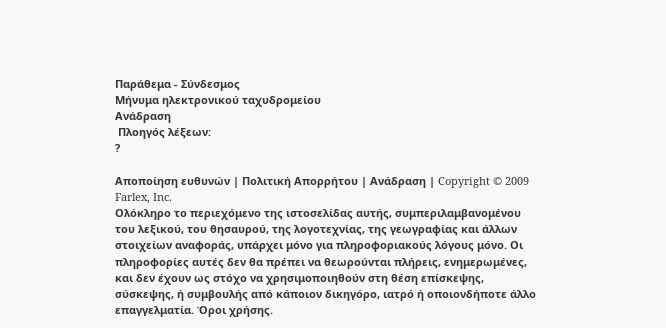Παράθεμα - Σύνδεσμος
Μήνυμα ηλεκτρονικού ταχυδρομείου
Ανάδραση
 Πλοηγός λέξεων:
?

Αποποίηση ευθυνών | Πολιτική Απορρήτου | Ανάδραση | Copyright © 2009 Farlex, Inc.
Ολόκληρο το περιεχόμενο της ιστοσελίδας αυτής, συμπεριλαμβανομένου του λεξικού, του θησαυρού, της λογοτεχνίας, της γεωγραφίας και άλλων στοιχείων αναφοράς, υπάρχει μόνο για πληροφοριακούς λόγους μόνο. Οι πληροφορίες αυτές δεν θα πρέπει να θεωρούνται πλήρεις, ενημερωμένες, και δεν έχουν ως στόχο να χρησιμοποιηθούν στη θέση επίσκεψης, σύσκεψης, ή συμβουλής από κάποιον δικηγόρο, ιατρό ή οποιονδήποτε άλλο επαγγελματία. Όροι χρήσης.